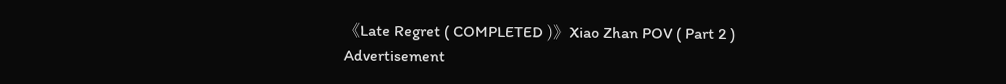《Late Regret ( COMPLETED )》Xiao Zhan POV ( Part 2 )
Advertisement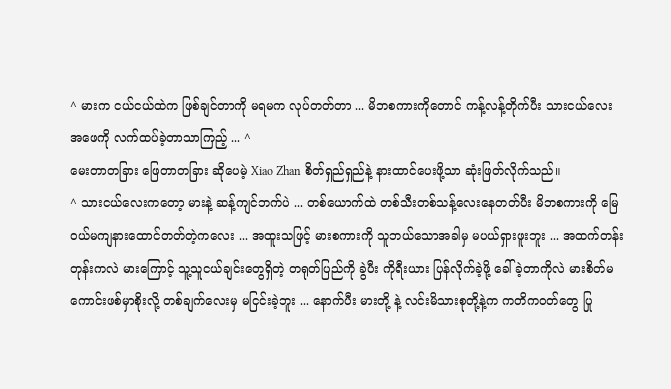^ မားက ငယ်ငယ်ထဲက ဖြစ်ချင်တာကို မရမက လုပ်တတ်တာ ... မိဘစကားကိုတောင် ကန့်လန့်တိုက်ပီး သားငယ်လေး အဖေကို လက်ထပ်ခဲ့တာသာကြည့် ... ^
မေးတာတခြား ဖြေတာတခြား ဆိုပေမဲ့ Xiao Zhan စိတ်ရှည်ရှည်နဲ့ နားထာင်ပေးဖို့သာ ဆုံးဖြတ်လိုက်သည်။
^ သားငယ်လေးကတော့ မားနဲ့ ဆန့်ကျင်ဘက်ပဲ ... တစ်ယောက်ထဲ တစ်သီးတစ်သန့်လေးနေတတ်ပီး မိဘစကားကို မြေဝယ်မကျနားထောင်တတ်တဲ့ကလေး ... အထူးသဖြင့် မားစကားကို သူဘယ်သောအခါမှ မပယ်ရှားဖူးဘူး ... အထက်တန်းတုန်းကလဲ မားကြောင့် သူ့သူငယ်ချင်းတွေရှိတဲ့ တရုတ်ပြည်ကို ခွဲပီး ကိုရီးယား ပြန်လိုက်ခဲ့ဖို့ ခေါ်ခဲ့တာကိုလဲ မားစိတ်မကောင်းဖစ်မှာစိုးလို့ တစ်ချက်လေးမှ မငြင်းခဲ့ဘူး ... နောက်ပီး မားတို့ နဲ့ လင်းမိသားစုတို့နဲ့က ကတိက၀တ်တွေ ပြု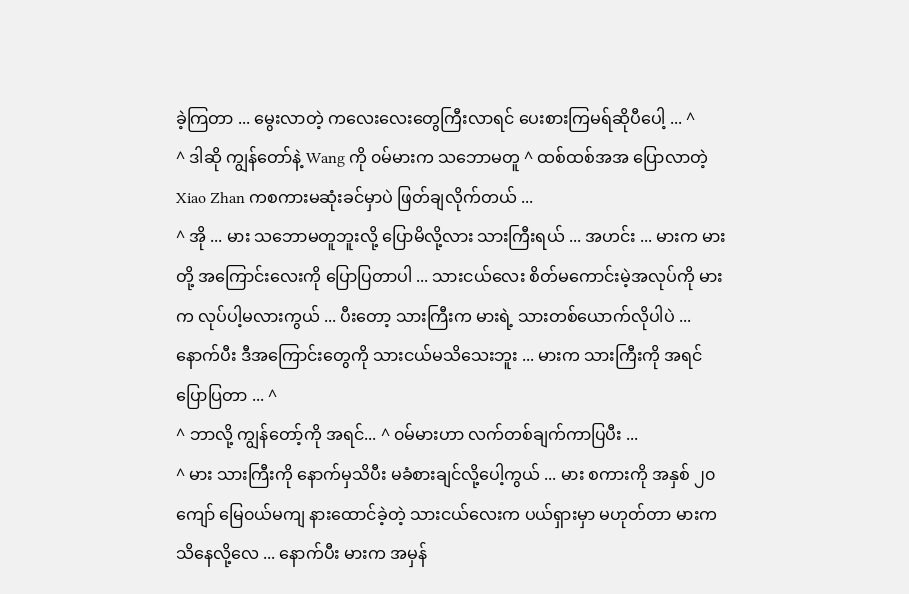ခဲ့ကြတာ ... မွေးလာတဲ့ ကလေးလေးတွေကြီးလာရင် ပေးစားကြမရ်ဆိုပီပေါ့ ... ^
^ ဒါဆို ကျွန်တော်နဲ့ Wang ကို ၀မ်မားက သဘောမတူ ^ ထစ်ထစ်အအ ပြောလာတဲ့ Xiao Zhan ကစကားမဆုံးခင်မှာပဲ ဖြတ်ချလိုက်တယ် ...
^ အို ... မား သဘောမတူဘူးလို့ ပြောမိလို့လား သားကြီးရယ် ... အဟင်း ... မားက မားတို့ အကြောင်းလေးကို ပြောပြတာပါ ... သားငယ်လေး စိတ်မကောင်းမဲ့အလုပ်ကို မားက လုပ်ပါ့မလားကွယ် ... ပီးတော့ သားကြီးက မားရဲ့ သားတစ်ယောက်လိုပါပဲ ... နောက်ပီး ဒီအကြောင်းတွေကို သားငယ်မသိသေးဘူး ... မားက သားကြီးကို အရင်ပြောပြတာ ... ^
^ ဘာလို့ ကျွန်တော့်ကို အရင်... ^ ၀မ်မားဟာ လက်တစ်ချက်ကာပြပီး ...
^ မား သားကြီးကို နောက်မှသိပီး မခံစားချင်လို့ပေါ့ကွယ် ... မား စကားကို အနှစ် ၂၀ ကျော် မြေ၀ယ်မကျ နားထောင်ခဲ့တဲ့ သားငယ်လေးက ပယ်ရှားမှာ မဟုတ်တာ မားကသိနေလို့လေ ... နောက်ပီး မားက အမှန်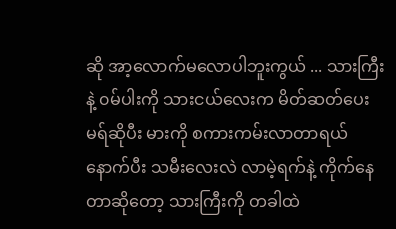ဆို အာ့လောက်မလောပါဘူးကွယ် ... သားကြီးနဲ့ ၀မ်ပါးကို သားငယ်လေးက မိတ်ဆတ်ပေးမရ်ဆိုပီး မားကို စကားကမ်းလာတာရယ် နောက်ပီး သမီးလေးလဲ လာမဲ့ရက်နဲ့ ကိုက်နေတာဆိုတော့ သားကြီးကို တခါထဲ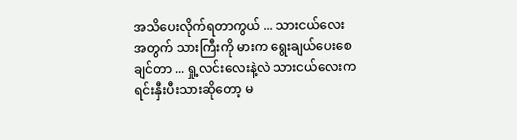အသိပေးလိုက်ရတာကွယ် ... သားငယ်လေးအတွက် သားကြီးကို မားက ရွေးချယ်ပေးစေချင်တာ ... ရှု့လင်းလေးနဲ့လဲ သားငယ်လေးက ရင်းနှီးပီးသားဆိုတော့ မ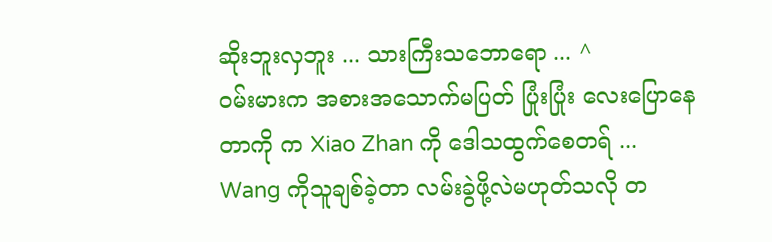ဆိုးဘူးလှဘူး ... သားကြီးသဘောရော ... ^
၀မ်းမားက အစားအသောက်မပြတ် ပြုံးပြုံး လေးပြောနေတာကို က Xiao Zhan ကို ဒေါသထွက်စေတရ် ...
Wang ကိုသူချစ်ခဲ့တာ လမ်းခွဲဖို့လဲမဟုတ်သလို တ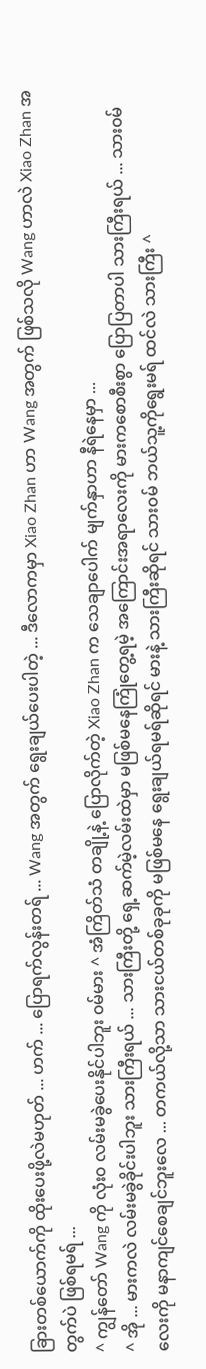ခြားတစ်ယောက်ကို ထိုးပေးဖို့လဲမဟုတ် ... ဟက် ... ပြောရက်လွန်းတရ် ... Wang အတွက် ရွေးချယ်ပေးပါတဲ့ ... ဒီလောကမှာ Xiao Zhan ဟာ Wang အတွက် ဖြစ်သလို Wang ဟာလဲ Xiao Zhan အတွက်ပဲ ဖြစ်ရမရ် ...
^ ကျွန်တော် Wang ကို လုံး၀ လမ်းမခွဲပေးနိုင်ပါဘူး ၀မ်မား ^ အံကြိတ်သံ တချို့နဲ့ ပြောလိုက်တဲ့ Xiao Zhan က သေချာပေါက် မျက်နှာဟာ နီရဲနေမှာ ...
^ အို ... မားကလဲ လမ်းမခွဲခိုင်းပါဘူး သားကြီးရယ် ... သားကြီးတို့ ရှေ့ဆက်မဲ့လမ်းထဲမှာ မဖြစ်မနေကြုံတွေ့ရမဲ့ အကြောင်းအရာလေးကို မားကစောစီးစွာ ပြောပြတာပါ သားကြီးရယ် ... သား၀မ်လေးကို မနာကျင်စေချင်ဘူးလေ ... တကယ်လို့သာ သားငယ်တစ်ခုခုကို မဖြစ်မနေ ရွေးချယ်ရမရ်ဆိုရင် မားနဲ့ သားကြီးဆိုရင် သား၀မ် ဘယ်သူ့ကိုရွေးမရ် ထင်လဲ သားကြီး ^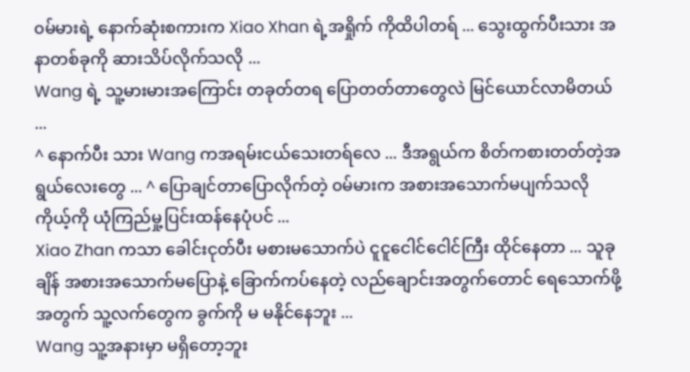၀မ်မားရဲ့ နောက်ဆုံးစကားက Xiao Xhan ရဲ့အရှိုက် ကိုထိပါတရ် ... သွေးထွက်ပီးသား အနာတစ်ခုကို ဆားသိပ်လိုက်သလို ...
Wang ရဲ့ သူ့မားမားအကြောင်း တခုတ်တရ ပြောတတ်တာတွေလဲ မြင်ယောင်လာမိတယ် ...
^ နောက်ပီး သား Wang ကအရမ်းငယ်သေးတရ်လေ ... ဒီအရွယ်က စိတ်ကစားတတ်တဲ့အရွယ်လေးတွေ ... ^ ပြောချင်တာပြောလိုက်တဲ့ ၀မ်မားက အစားအသောက်မပျက်သလို ကိုယ့်ကို ယုံကြည်မှု့ပြင်းထန်နေပုံပင် ...
Xiao Zhan ကသာ ခေါင်းငုတ်ပီး မစားမသောက်ပဲ ငူငူငေါင်ငေါင်ကြီး ထိုင်နေတာ ... သူခုချိန် အစားအသောက်မပြောနဲ့ ခြောက်ကပ်နေတဲ့ လည်ချောင်းအတွက်တောင် ရေသောက်ဖို့အတွက် သူ့လက်တွေက ခွက်ကို မ မနိုင်နေဘူး ...
Wang သူ့အနားမှာ မရှိတော့ဘူး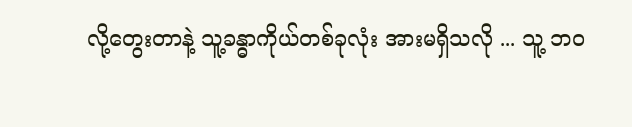လို့တွေးတာနဲ့ သူ့ခန္ဓာကိုယ်တစ်ခုလုံး အားမရှိသလို ... သူ့ ဘ၀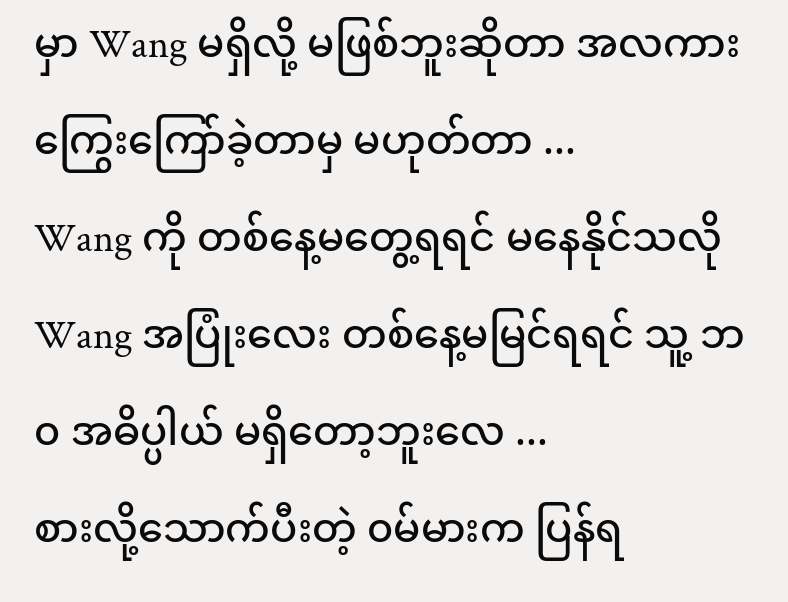မှာ Wang မရှိလို့ မဖြစ်ဘူးဆိုတာ အလကား ကြွေးကြော်ခဲ့တာမှ မဟုတ်တာ ...
Wang ကို တစ်နေ့မတွေ့ရရင် မနေနိုင်သလို Wang အပြုံးလေး တစ်နေ့မမြင်ရရင် သူ့ ဘ၀ အဓိပ္ပါယ် မရှိတော့ဘူးလေ ...
စားလို့သောက်ပီးတဲ့ ၀မ်မားက ပြန်ရ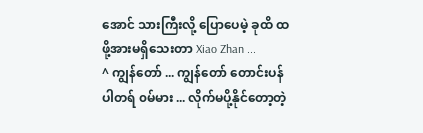အောင် သားကြီးလို့ ပြောပေမဲ့ ခုထိ ထဖို့အားမရှိသေးတာ Xiao Zhan ...
^ ကျွန်တော် ... ကျွန်တော် တောင်းပန်ပါတရ် ၀မ်မား ... လိုက်မပို့နိုင်တော့တဲ့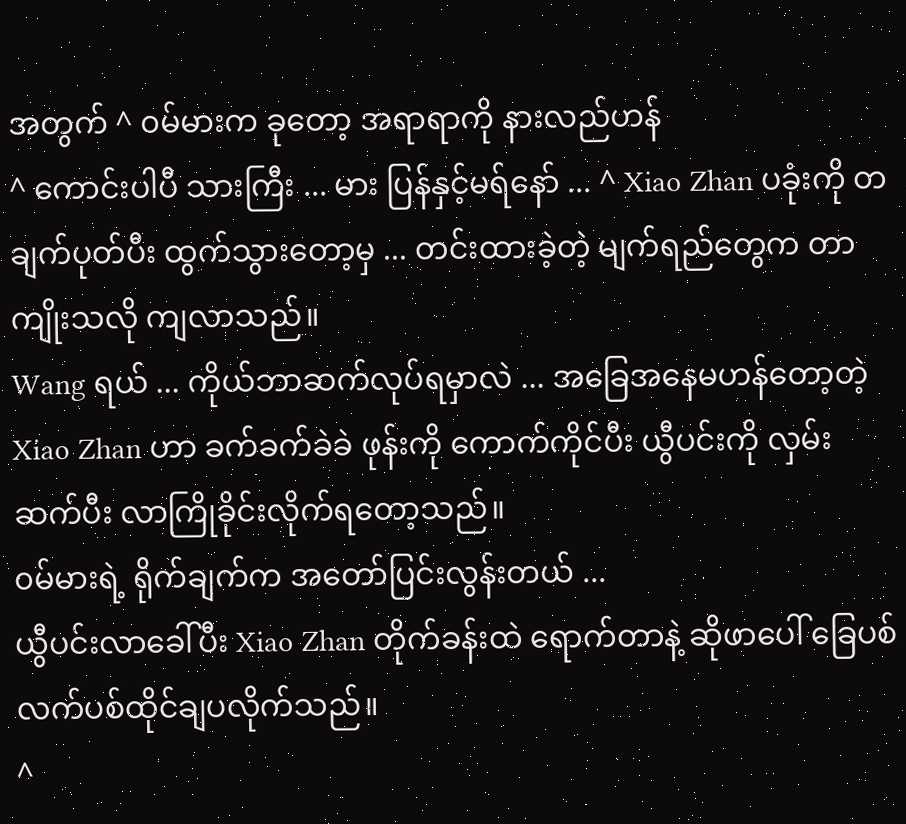အတွက် ^ ၀မ်မားက ခုတော့ အရာရာကို နားလည်ဟန်
^ ကောင်းပါပီ သားကြီး ... မား ပြန်နှင့်မရ်နော် ... ^ Xiao Zhan ပခုံးကို တချက်ပုတ်ပီး ထွက်သွားတော့မှ ... တင်းထားခဲ့တဲ့ မျက်ရည်တွေက တာကျိုးသလို ကျလာသည်။
Wang ရယ် ... ကိုယ်ဘာဆက်လုပ်ရမှာလဲ ... အခြေအနေမဟန်တော့တဲ့ Xiao Zhan ဟာ ခက်ခက်ခဲခဲ ဖုန်းကို ကောက်ကိုင်ပီး ယွီပင်းကို လှမ်းဆက်ပီး လာကြိုခိုင်းလိုက်ရတော့သည်။
၀မ်မားရဲ့ ရိုက်ချက်က အတော်ပြင်းလွန်းတယ် ...
ယွီပင်းလာခေါ်ပီး Xiao Zhan တိုက်ခန်းထဲ ရောက်တာနဲ့ ဆိုဖာပေါ် ခြေပစ် လက်ပစ်ထိုင်ချပလိုက်သည်။
^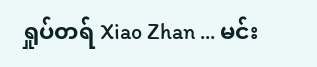ရှုပ်တရ် Xiao Zhan ... မင်း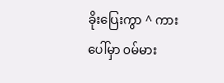ခိုးပြေးကွာ ^ ကားပေါ်မှာ ၀မ်မား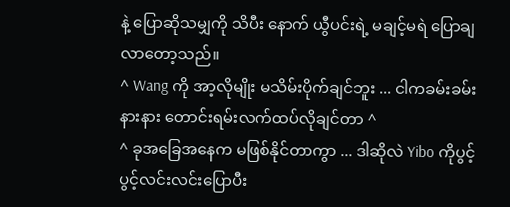နဲ့ ပြောဆိုသမျှကို သိပီး နောက် ယွီပင်းရဲ့ မချင့်မရဲ ပြောချလာတော့သည်။
^ Wang ကို အာ့လိုမျိုး မသိမ်းပိုက်ချင်ဘူး ... ငါကခမ်းခမ်းနားနား တောင်းရမ်းလက်ထပ်လိုချင်တာ ^
^ ခုအခြေအနေက မဖြစ်နိုင်တာကွာ ... ဒါဆိုလဲ Yibo ကိုပွင့်ပွင့်လင်းလင်းပြောပီး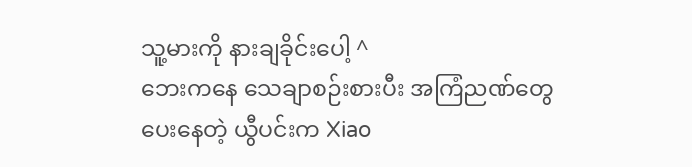သူ့မားကို နားချခိုင်းပေါ့ ^
ဘေးကနေ သေချာစဉ်းစားပီး အကြံညဏ်တွေပေးနေတဲ့ ယွီပင်းက Xiao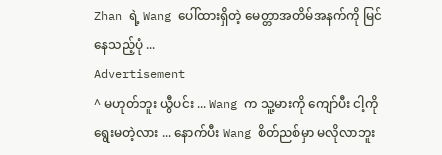Zhan ရဲ့ Wang ပေါ်ထားရှိတဲ့ မေတ္တာအတိမ်အနက်ကို မြင်နေသည့်ပုံ ...
Advertisement
^ မဟုတ်ဘူး ယွီပင်း ... Wang က သူ့မားကို ကျော်ပီး ငါ့ကိုရွေးမတဲ့လား ... နောက်ပီး Wang စိတ်ညစ်မှာ မလိုလာဘူး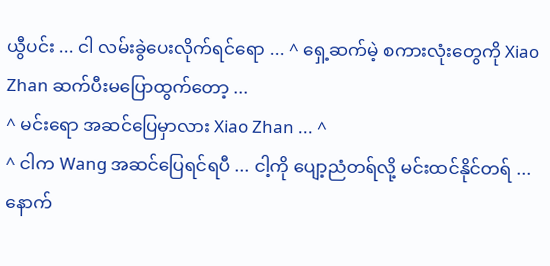ယွီပင်း ... ငါ လမ်းခွဲပေးလိုက်ရင်ရော ... ^ ရှေ့ဆက်မဲ့ စကားလုံးတွေကို Xiao Zhan ဆက်ပီးမပြောထွက်တော့ ...
^ မင်းရော အဆင်ပြေမှာလား Xiao Zhan ... ^
^ ငါက Wang အဆင်ပြေရင်ရပီ ... ငါ့ကို ပျော့ညံတရ်လို့ မင်းထင်နိုင်တရ် ... နောက်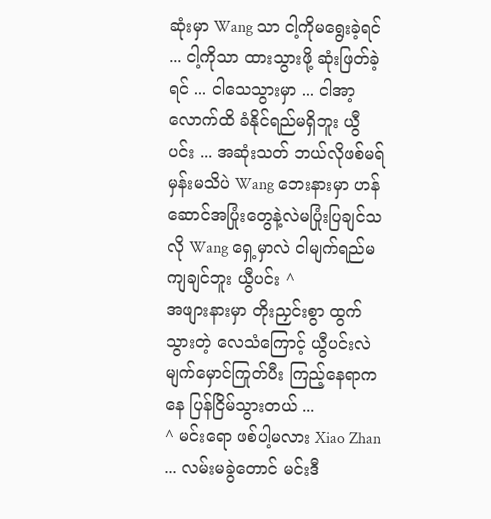ဆုံးမှာ Wang သာ ငါ့ကိုမရွေးခဲ့ရင် ... ငါ့ကိုသာ ထားသွားဖို့ ဆုံးဖြတ်ခဲ့ရင် ... ငါသေသွားမှာ ... ငါအာ့လောက်ထိ ခံနိုင်ရည်မရှိဘူး ယွီပင်း ... အဆုံးသတ် ဘယ်လိုဖစ်မရ်မှန်းမသိပဲ Wang ဘေးနားမှာ ဟန်ဆောင်အပြုံးတွေနဲ့လဲမပြုံးပြချင်သလို Wang ရှေ့မှာလဲ ငါမျက်ရည်မကျချင်ဘူး ယွီပင်း ^
အဖျားနားမှာ တိုးညှင်းစွာ ထွက်သွားတဲ့ လေသံကြောင့် ယွီပင်းလဲ မျက်မှောင်ကြုတ်ပီး ကြည့်နေရာကနေ ပြန်ငြိမ်သွားတယ် ...
^ မင်းရော ဖစ်ပါ့မလား Xiao Zhan ... လမ်းမခွဲတောင် မင်းဒီ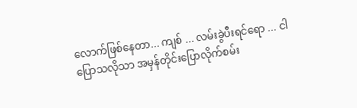လောက်ဖြစ်နေတာ... ကျစ် ... လမ်းခွဲပီးရင်ရော ... ငါပြောသလိုသာ အမှန်တိုင်းပြောလိုက်စမ်း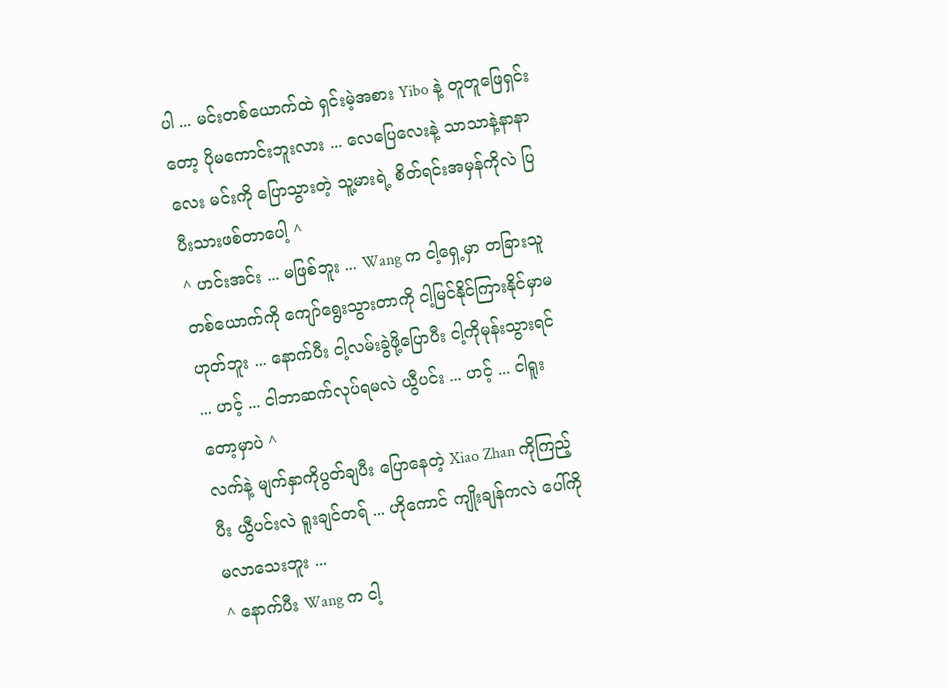ပါ ... မင်းတစ်ယောက်ထဲ ရှင်းမဲ့အစား Yibo နဲ့ တူတူဖြေရှင်းတော့ ပိုမကောင်းဘူးလား ... လေပြေလေးနဲ့ သာသာနဲ့နာနာလေး မင်းကို ပြောသွားတဲ့ သူ့မားရဲ့ စိတ်ရင်းအမှန်ကိုလဲ ပြပီးသားဖစ်တာပေါ့ ^
^ ဟင်းအင်း ... မဖြစ်ဘူး ... Wang က ငါ့ရှေ့မှာ တခြားသူတစ်ယောက်ကို ကျော်ရွေးသွားတာကို ငါ့မြင်နိုင်ကြားနိုင်မှာမဟုတ်ဘူး ... နောက်ပီး ငါ့လမ်းခွဲဖို့ပြောပီး ငါ့ကိုမုန်းသွားရင် ... ဟင့် ... ငါဘာဆက်လုပ်ရမလဲ ယွီပင်း ... ဟင့် ... ငါရူးတော့မှာပဲ ^
လက်နဲ့ မျက်နှာကိုပွတ်ချပီး ပြောနေတဲ့ Xiao Zhan ကိုကြည့်ပီး ယွီပင်းလဲ ရူးချင်တရ် ... ဟိုကောင် ကျိုးချန်ကလဲ ပေါ်ကိုမလာသေးဘူး ...
^ နောက်ပီး Wang က ငါ့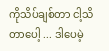ကိုသိပ်ချစ်တာ ငါ့သိတာပေါ့ ... ဒါပေမဲ့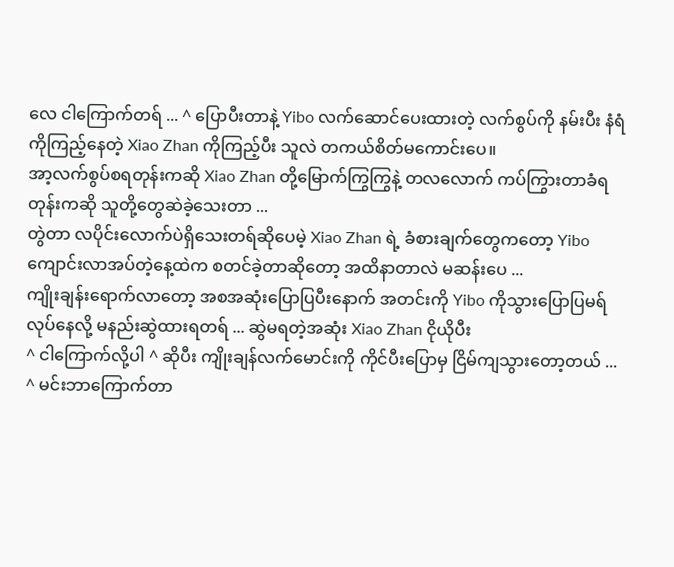လေ ငါကြောက်တရ် ... ^ ပြောပီးတာနဲ့ Yibo လက်ဆောင်ပေးထားတဲ့ လက်စွပ်ကို နမ်းပီး နံရံကိုကြည့်နေတဲ့ Xiao Zhan ကိုကြည့်ပီး သူလဲ တကယ်စိတ်မကောင်းပေ။
အာ့လက်စွပ်စရတုန်းကဆို Xiao Zhan တို့မြောက်ကြွကြွနဲ့ တလလောက် ကပ်ကြွားတာခံရတုန်းကဆို သူတို့တွေဆဲခဲ့သေးတာ ...
တွဲတာ လပိုင်းလောက်ပဲရှိသေးတရ်ဆိုပေမဲ့ Xiao Zhan ရဲ့ ခံစားချက်တွေကတော့ Yibo ကျောင်းလာအပ်တဲ့နေ့ထဲက စတင်ခဲ့တာဆိုတော့ အထိနာတာလဲ မဆန်းပေ ...
ကျိုးချန်းရောက်လာတော့ အစအဆုံးပြောပြပီးနောက် အတင်းကို Yibo ကိုသွားပြောပြမရ်လုပ်နေလို့ မနည်းဆွဲထားရတရ် ... ဆွဲမရတဲ့အဆုံး Xiao Zhan ငိုယိုပီး
^ ငါကြောက်လို့ပါ ^ ဆိုပီး ကျိုးချန်လက်မောင်းကို ကိုင်ပီးပြောမှ ငြိမ်ကျသွားတော့တယ် ...
^ မင်းဘာကြောက်တာ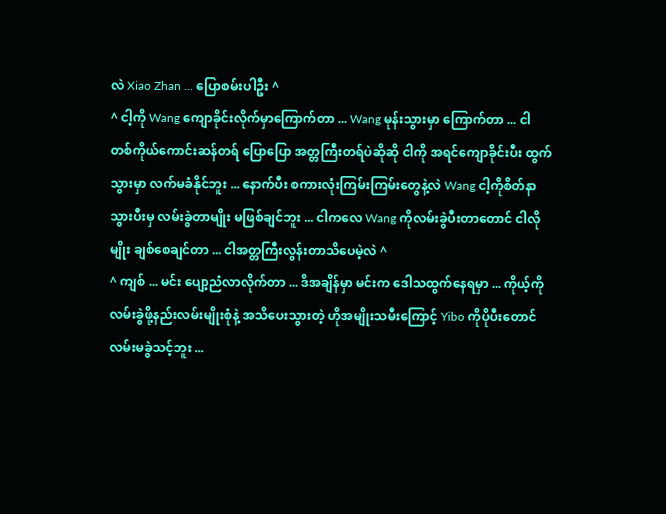လဲ Xiao Zhan ... ပြောစမ်းပါဦး ^
^ ငါ့ကို Wang ကျောခိုင်းလိုက်မှာကြောက်တာ ... Wang မုန်းသွားမှာ ကြောက်တာ ... ငါတစ်ကိုယ်ကောင်းဆန်တရ် ပြောပြော အတ္တကြီးတရ်ပဲဆိုဆို ငါကို အရင်ကျောခိုင်းပီး ထွက်သွားမှာ လက်မခံနိုင်ဘူး ... နောက်ပီး စကားလုံးကြမ်းကြမ်းတွေနဲ့လဲ Wang ငါ့ကိုစိတ်နာသွားပီးမှ လမ်းခွဲတာမျိုး မဖြစ်ချင်ဘူး ... ငါကလေ Wang ကိုလမ်းခွဲပီးတာတောင် ငါလိုမျိုး ချစ်စေချင်တာ ... ငါအတ္တကြီးလွန်းတာသိပေမဲ့လဲ ^
^ ကျစ် ... မင်း ပျော့ညံလာလိုက်တာ ... ဒိအချိန်မှာ မင်းက ဒေါသထွက်နေရမှာ ... ကိုယ့်ကို လမ်းခွဲဖို့နည်းလမ်းမျိုးစုံနဲ့ အသိပေးသွားတဲ့ ဟိုအမျိုးသမီးကြောင့် Yibo ကိုပိုပီးတောင် လမ်းမခွဲသင့်ဘူး ...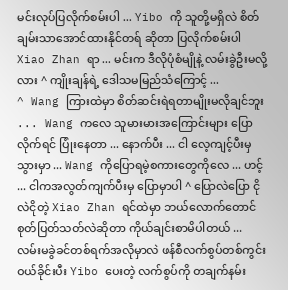မင်းလုပ်ပြလိုက်စမ်းပါ ... Yibo ကို သူတို့မရှိလဲ စိတ်ချမ်းသာအောင်ထားနိုင်တရ် ဆိုတာ ပြလိုက်စမ်းပါ Xiao Zhan ရာ ... မင်းက ဒီလိုပုံစံမျိုနဲ့ လမ်းခွဲဦးမလို့လား ^ ကျိုးချန်ရဲ့ ဒေါသမမြည်သံကြောင့် ...
^ Wang ကြားထဲမှာ စိတ်ဆင်းရဲရတာမျိုးမလိုချင်ဘူး ... Wang ကလေ သူမားမားအကြောင်းများ ပြောလိုက်ရင် ပြုံးနေတာ ... နောက်ပီး ... ငါ လေ့ကျင့်ပီးမှသွားမှာ ... Wang ကိုပြောရမဲ့စကားတွေကိုလေ ... ဟင့် ... ငါကအလွတ်ကျက်ပီးမှ ပြောမှာပါ ^ ပြောလဲပြော ငိုလဲငိုတဲ့ Xiao Zhan ရင်ထဲမှာ ဘယ်လောက်တောင်စုတ်ပြတ်သတ်လဲဆိုတာ ကိုယ်ချင်းစာမိပါတယ် ...
လမ်းမခွဲခင်တစ်ရက်အလိုမှာလဲ ဖန်စီလက်စွပ်တစ်ကွင်း ဝယ်ခိုင်းပီး Yibo ပေးတဲ့ လက်စွပ်ကို တချက်နမ်း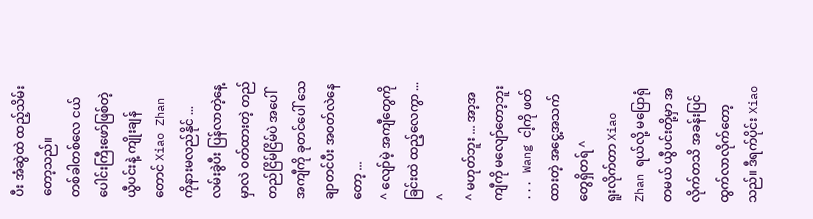ပီး အံဆွဲထဲ ထည့်သိမ်းတော့သည်။
တစ်ခါတစ်လေ ငယ်ပေါင်းကြီးဖော်ဖြစ်တဲ့ ယွီပင်းနဲ့ ကျိုးချန်တောင် Xiao Zhan ကိုနားမလည်နိုင် ...
လမ်းခွဲပီး ပြန်လာတဲ့နေ့မှာလဲ ၀တ်ထားတဲ့ တည်တည်ငြိမ်ငြိမ်ပဲ အပေါ်အကျီကို ခုတင်ပေါ် သေချာတင်ပီး အ၀တ်လဲနေတော့ ...
^ လျော်မဲ့ အကျီတွေကို ခြင်းထဲ ထည့်လေကွာ ... ^
^ မဟုတ်ဘူး ... အာ့အကျီကို မလျော်တော့ဘူး ... Wang ငါ့ကို ဖတ်ထားတဲ့ အငွေ့အသက်တွေရှိတရ် ^
ရူးလိုက်တာ Xiao Zhan ရယ်လို့ မပြောရုံတမယ် ယွီပင်းတို့မှာ အလိုက်တသိ အခန်းပြင်ထွက်လာလိုက်တော့သည်။ ဒီရက်ပိုင်း Xiao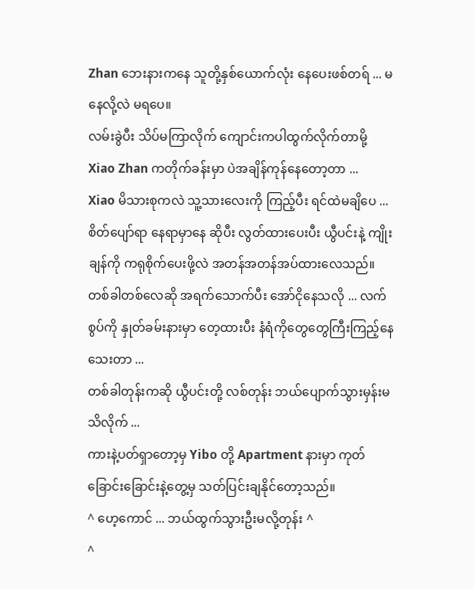Zhan ဘေးနားကနေ သူတို့နှစ်ယောက်လုံး နေပေးဖစ်တရ် ... မနေလို့လဲ မရပေ။
လမ်းခွဲပီး သိပ်မကြာလိုက် ကျောင်းကပါထွက်လိုက်တာမို့ Xiao Zhan ကတိုက်ခန်းမှာ ပဲအချိန်ကုန်နေတော့တာ ...
Xiao မိသားစုကလဲ သူ့သားလေးကို ကြည့်ပီး ရင်ထဲမချိပေ ... စိတ်ပျော်ရာ နေရာမှာနေ ဆိုပီး လွတ်ထားပေးပီး ယွီပင်းနဲ့ ကျိုးချန်ကို ကရုစိုက်ပေးဖို့လဲ အတန်အတန်အပ်ထားလေသည်။
တစ်ခါတစ်လေဆို အရက်သောက်ပီး အော်ငိုနေသလို ... လက်စွပ်ကို နှုတ်ခမ်းနားမှာ တေ့ထားပီး နံရံကိုတွေတွေကြီးကြည့်နေသေးတာ ...
တစ်ခါတုန်းကဆို ယွီပင်းတို့ လစ်တုန်း ဘယ်ပျောက်သွားမှန်းမသိလိုက် ...
ကားနဲ့ပတ်ရှာတော့မှ Yibo တို့ Apartment နားမှာ ကုတ်ခြောင်းခြောင်းနဲ့တွေ့မှ သတ်ပြင်းချနိုင်တော့သည်။
^ ဟေ့ကောင် ... ဘယ်ထွက်သွားဦးမလို့တုန်း ^
^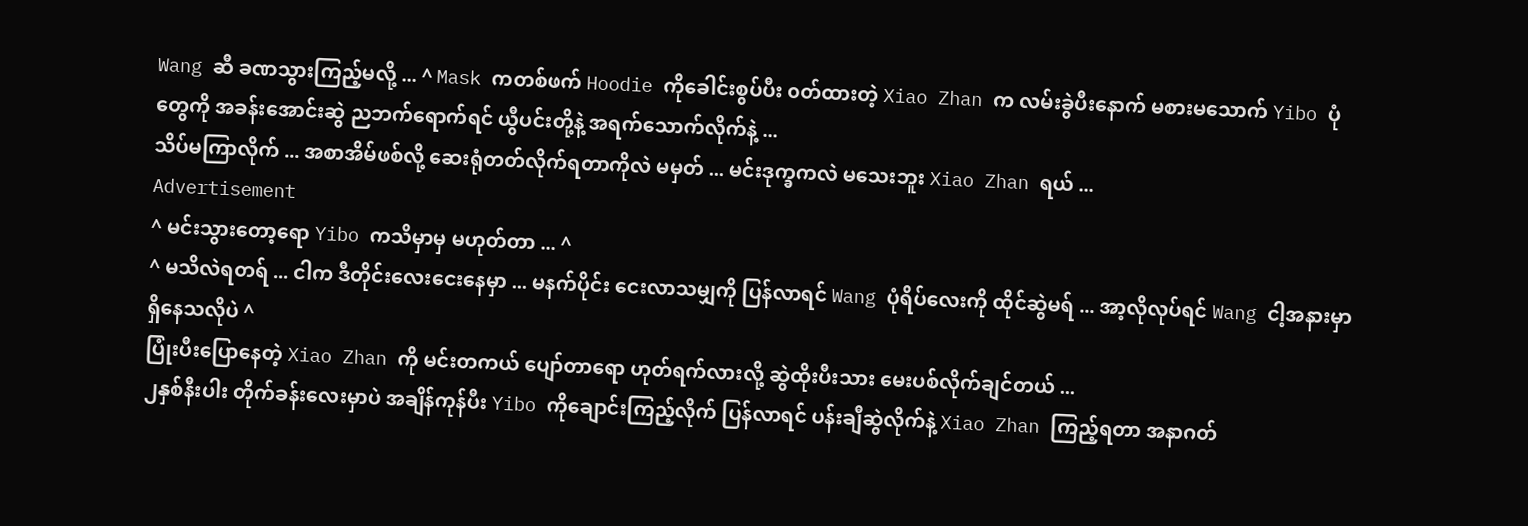Wang ဆီ ခဏသွားကြည့်မလို့ ... ^ Mask ကတစ်ဖက် Hoodie ကိုခေါင်းစွပ်ပီး ၀တ်ထားတဲ့ Xiao Zhan က လမ်းခွဲပီးနောက် မစားမသောက် Yibo ပုံတွေကို အခန်းအောင်းဆွဲ ညဘက်ရောက်ရင် ယွီပင်းတို့နဲ့ အရက်သောက်လိုက်နဲ့ ...
သိပ်မကြာလိုက် ... အစာအိမ်ဖစ်လို့ ဆေးရုံတတ်လိုက်ရတာကိုလဲ မမှတ် ... မင်းဒုက္ခကလဲ မသေးဘူး Xiao Zhan ရယ် ...
Advertisement
^ မင်းသွားတော့ရော Yibo ကသိမှာမှ မဟုတ်တာ ... ^
^ မသိလဲရတရ် ... ငါက ဒီတိုင်းလေးငေးနေမှာ ... မနက်ပိုင်း ငေးလာသမျှကို ပြန်လာရင် Wang ပုံရိပ်လေးကို ထိုင်ဆွဲမရ် ... အာ့လိုလုပ်ရင် Wang ငါ့အနားမှာ ရှိနေသလိုပဲ ^
ပြုံးပီးပြောနေတဲ့ Xiao Zhan ကို မင်းတကယ် ပျော်တာရော ဟုတ်ရက်လားလို့ ဆွဲထိုးပီးသား မေးပစ်လိုက်ချင်တယ် ...
၂နှစ်နီးပါး တိုက်ခန်းလေးမှာပဲ အချိန်ကုန်ပီး Yibo ကိုချောင်းကြည့်လိုက် ပြန်လာရင် ပန်းချီဆွဲလိုက်နဲ့ Xiao Zhan ကြည့်ရတာ အနာဂတ်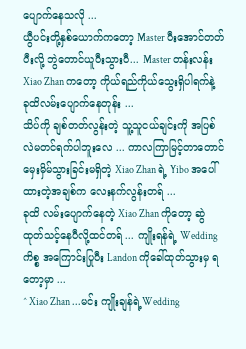ပျောက်နေသလို ...
ယွီပင်းတို့နှစ်ယောက်ကတော့ Master ပီးအောင်တတ်ပီးလို့ ဘွဲတောင်ယူပီးသွားပီ... Master တန်းလန်း Xiao Zhan ကတော့ ကိုယ်ရည်ကိုယ်သွေးရှိပါရက်နဲ့ ခုထိလမ်းပျောက်နေတုန်း ...
သိပ်ကို ချစ်တတ်လွန်းတဲ့ သူ့သူငယ်ချင်းကို အပြစ်လဲမတင်ရက်ပါဘူးလေ ... ကာလကြာမြင့်တာတောင် မှေးမှိမ်သွားခြင်းမရှိတဲ့ Xiao Zhan ရဲ့ Yibo အပေါ်ထားတဲ့အချစ်က လေးနက်လွန်းတရ် ...
ခုထိ လမ်းပျောက်နေတဲ့ Xiao Zhan ကိုတော့ ဆွဲထုတ်သင့်နေပီလို့ထင်တရ် ... ကျိုးရန်ရဲ့ Wedding ကိစ္စ အကြောင်းပြုပီး Landon ကိုခေါ်ထုတ်သွားမှ ရတော့မှာ ...
^ Xiao Zhan ...မင်း ကျိုးချန်ရဲ့Wedding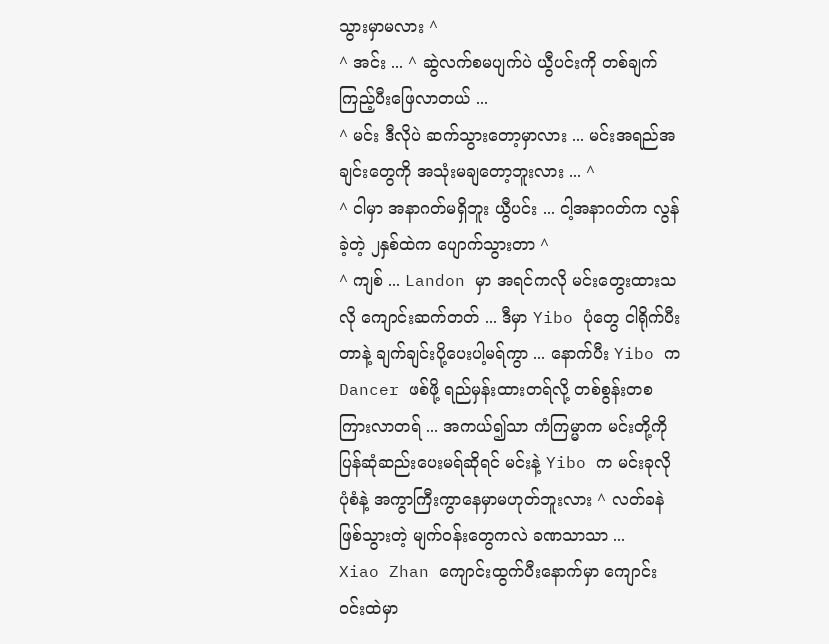သွားမှာမလား ^
^ အင်း ... ^ ဆွဲလက်စမပျက်ပဲ ယွီပင်းကို တစ်ချက်ကြည့်ပီးဖြေလာတယ် ...
^ မင်း ဒီလိုပဲ ဆက်သွားတော့မှာလား ... မင်းအရည်အချင်းတွေကို အသုံးမချတော့ဘူးလား ... ^
^ ငါမှာ အနာဂတ်မရှိဘူး ယွီပင်း ... ငါ့အနာဂတ်က လွန်ခဲ့တဲ့ ၂နှစ်ထဲက ပျောက်သွားတာ ^
^ ကျစ် ... Landon မှာ အရင်ကလို မင်းတွေးထားသလို ကျောင်းဆက်တတ် ... ဒီမှာ Yibo ပုံတွေ ငါရိုက်ပီးတာနဲ့ ချက်ချင်းပို့ပေးပါ့မရ်ကွာ ... နောက်ပီး Yibo က Dancer ဖစ်ဖို့ ရည်မှန်းထားတရ်လို့ တစ်စွန်းတစ ကြားလာတရ် ... အကယ်၍သာ ကံကြမ္မာက မင်းတို့ကိုပြန်ဆုံဆည်းပေးမရ်ဆိုရင် မင်းနဲ့ Yibo က မင်းခုလိုပုံစံနဲ့ အကွာကြီးကွာနေမှာမဟုတ်ဘူးလား ^ လတ်ခနဲ ဖြစ်သွားတဲ့ မျက်၀န်းတွေကလဲ ခဏသာသာ ...
Xiao Zhan ကျောင်းထွက်ပီးနောက်မှာ ကျောင်း၀င်းထဲမှာ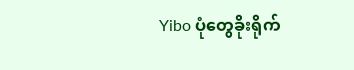Yibo ပုံတွေခိုးရိုက်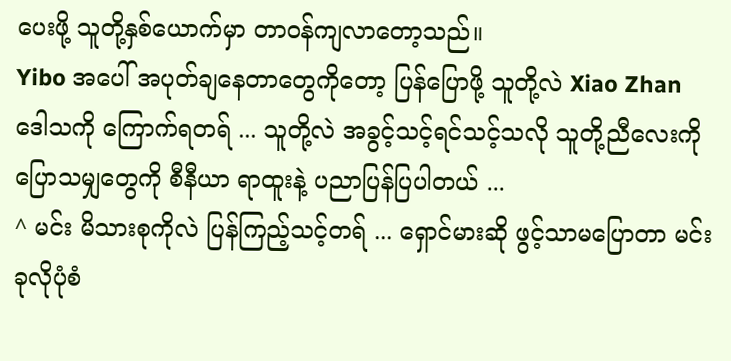ပေးဖို့ သူတို့နှစ်ယောက်မှာ တာ၀န်ကျလာတော့သည်။
Yibo အပေါ် အပုတ်ချနေတာတွေကိုတော့ ပြန်ပြောဖို့ သူတို့လဲ Xiao Zhan ဒေါသကို ကြောက်ရတရ် ... သူတို့လဲ အခွင့်သင့်ရင်သင့်သလို သူတို့ညီလေးကို ပြောသမျှတွေကို စီနီယာ ရာထူးနဲ့ ပညာပြန်ပြပါတယ် ...
^ မင်း မိသားစုကိုလဲ ပြန်ကြည့်သင့်တရ် ... ရှောင်မားဆို ဖွင့်သာမပြောတာ မင်းခုလိုပုံစံ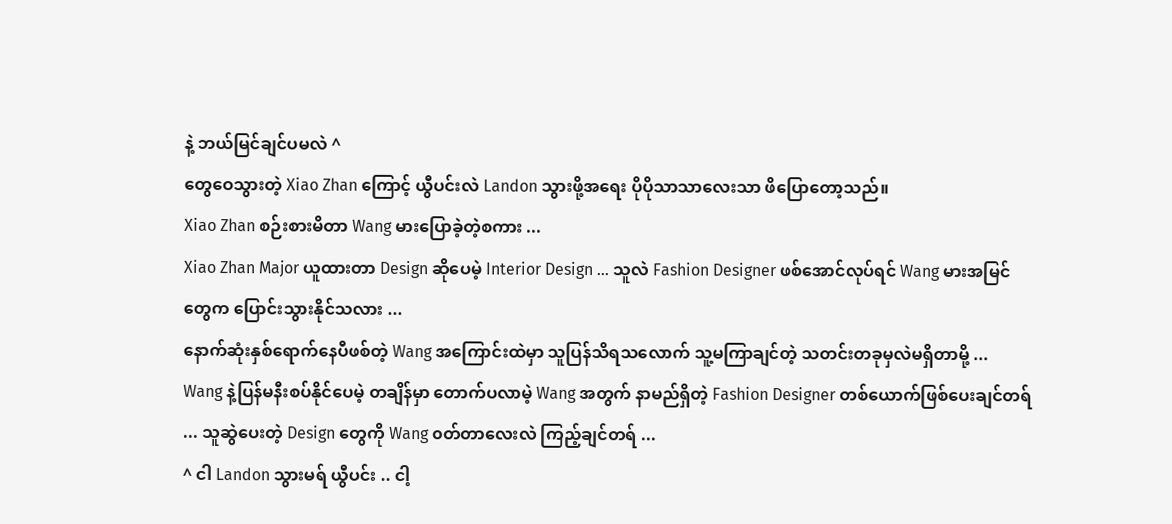နဲ့ ဘယ်မြင်ချင်ပမလဲ ^
တွေဝေသွားတဲ့ Xiao Zhan ကြောင့် ယွီပင်းလဲ Landon သွားဖို့အရေး ပိုပိုသာသာလေးသာ ဖိပြောတော့သည်။
Xiao Zhan စဉ်းစားမိတာ Wang မားပြောခဲ့တဲ့စကား ...
Xiao Zhan Major ယူထားတာ Design ဆိုပေမဲ့ Interior Design ... သူလဲ Fashion Designer ဖစ်အောင်လုပ်ရင် Wang မားအမြင်တွေက ပြောင်းသွားနိုင်သလား ...
နောက်ဆုံးနှစ်ရောက်နေပီဖစ်တဲ့ Wang အကြောင်းထဲမှာ သူပြန်သိရသလောက် သူ့မကြာချင်တဲ့ သတင်းတခုမှလဲမရှိတာမို့ ...
Wang နဲ့ပြန်မနီးစပ်နိုင်ပေမဲ့ တချိန်မှာ တောက်ပလာမဲ့ Wang အတွက် နာမည်ရှိတဲ့ Fashion Designer တစ်ယောက်ဖြစ်ပေးချင်တရ် ... သူဆွဲပေးတဲ့ Design တွေကို Wang ၀တ်တာလေးလဲ ကြည့်ချင်တရ် ...
^ ငါ Landon သွားမရ် ယွီပင်း .. ငါ့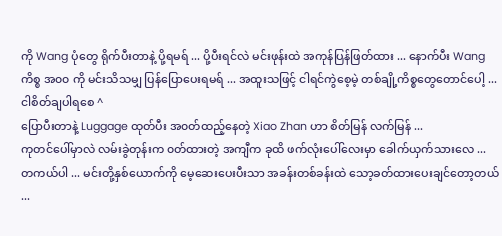ကို Wang ပုံတွေ ရိုက်ပီးတာနဲ့ ပို့ရမရ် ... ပို့ပီးရင်လဲ မင်းဖုန်းထဲ အကုန်ပြန်ဖြတ်ထား ... နောက်ပီး Wang ကိစ္စ အ၀၀ ကို မင်းသိသမျှ ပြန်ပြောပေးရမရ် ... အထူးသဖြင့် ငါရင်ကွဲစေ့မဲ့ တစ်ချို့ကိစ္စတွေတောင်ပေါ့ ... ငါစိတ်ချပါရစေ ^
ပြောပီးတာနဲ့ Luggage ထုတ်ပီး အ၀တ်ထည့်နေတဲ့ Xiao Zhan ဟာ စိတ်မြန် လက်မြန် ...
ကုတင်ပေါ်မှာလဲ လမ်းခွဲတုန်းက ၀တ်ထားတဲ့ အကျီက ခုထိ ဖက်လုံးပေါ်လေးမှာ ခေါက်ယှက်သားလေ ...
တကယ်ပါ ... မင်းတို့နှစ်ယောက်ကို မေ့ဆေးပေးပီးသာ အခန်းတစ်ခန်းထဲ သော့ခတ်ထားပေးချင်တော့တယ် ...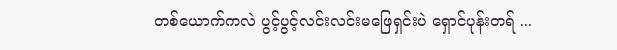တစ်ယောက်ကလဲ ပွင့်ပွင့်လင်းလင်းမဖြေရှင်းပဲ ရှောင်ပုန်းတရ် ...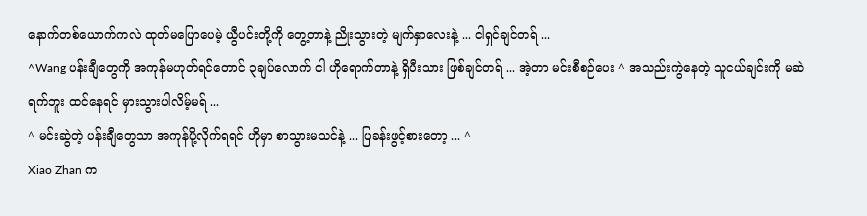နောက်တစ်ယောက်ကလဲ ထုတ်မပြောပေမဲ့ ယွီပင်းတို့ကို တွေ့တာနဲ့ ညိုးသွားတဲ့ မျက်နှာလေးနဲ့ ... ငါရှင်ချင်တရ် ...
^Wang ပန်းချီတွေကို အကုန်မဟုတ်ရင်တောင် ၃ချပ်လောက် ငါ ဟိုရောက်တာနဲ့ ရှိပီးသား ဖြစ်ချင်တရ် ... အဲ့တာ မင်းစီစဉ်ပေး ^ အသည်းကွဲနေတဲ့ သူငယ်ချင်းကို မဆဲရက်ဘူး ထင်နေရင် မှားသွားပါလိမ့်မရ် ...
^ မင်းဆွဲတဲ့ ပန်းချီတွေသာ အကုန်ပို့လိုက်ရရင် ဟိုမှာ စာသွားမသင်နဲ့ ... ပြခန်းဖွင့်စားတော့ ... ^
Xiao Zhan က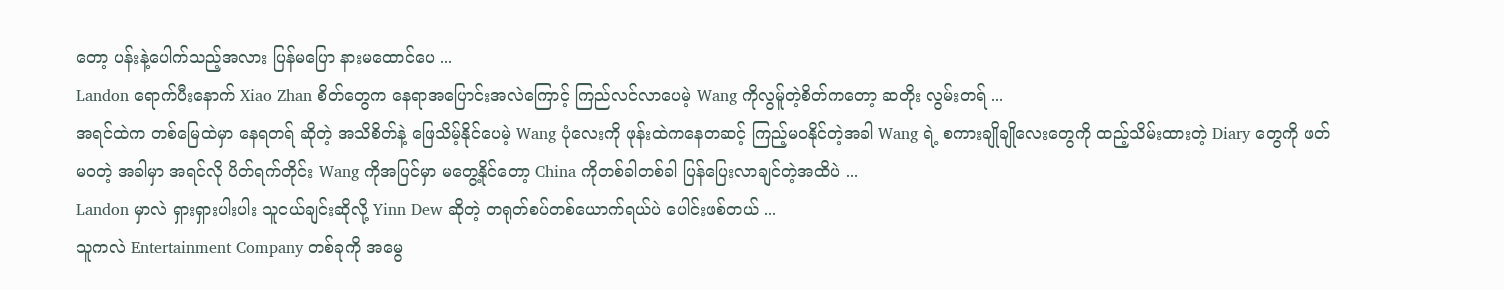တော့ ပန်းနဲ့ပေါက်သည့်အလား ပြန်မပြော နားမထောင်ပေ ...
Landon ရောက်ပီးနောက် Xiao Zhan စိတ်တွေက နေရာအပြောင်းအလဲကြောင့် ကြည်လင်လာပေမဲ့ Wang ကိုလွမ်ူတဲ့စိတ်ကတော့ ဆတိုး လွမ်းတရ် ...
အရင်ထဲက တစ်မြေထဲမှာ နေရတရ် ဆိုတဲ့ အသိစိတ်နဲ့ ဖြေသိမ့်နိုင်ပေမဲ့ Wang ပုံလေးကို ဖုန်းထဲကနေတဆင့် ကြည့်မ၀နိုင်တဲ့အခါ Wang ရဲ့ စကားချိုချိုလေးတွေကို ထည့်သိမ်းထားတဲ့ Diary တွေကို ဖတ်မ၀တဲ့ အခါမှာ အရင်လို ပိတ်ရက်တိုင်း Wang ကိုအပြင်မှာ မတွေ့နိုင်တော့ China ကိုတစ်ခါတစ်ခါ ပြန်ပြေးလာချင်တဲ့အထိပဲ ...
Landon မှာလဲ ရှားရှားပါးပါး သူငယ်ချင်းဆိုလို့ Yinn Dew ဆိုတဲ့ တရုတ်စပ်တစ်ယောက်ရယ်ပဲ ပေါင်းဖစ်တယ် ...
သူကလဲ Entertainment Company တစ်ခုကို အမွေ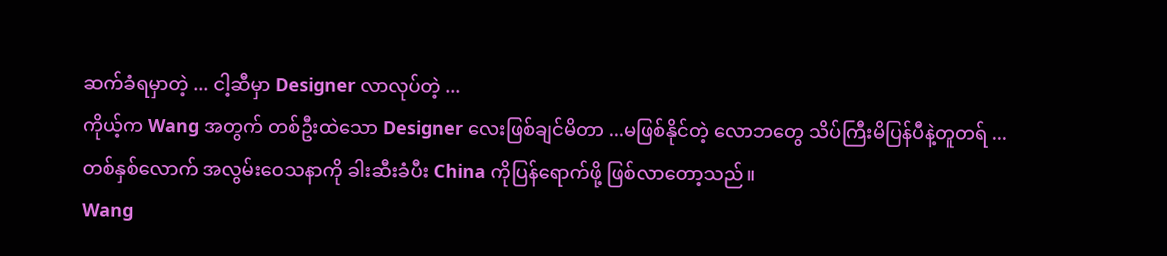ဆက်ခံရမှာတဲ့ ... ငါ့ဆီမှာ Designer လာလုပ်တဲ့ ...
ကိုယ့်က Wang အတွက် တစ်ဦးထဲသော Designer လေးဖြစ်ချင်မိတာ ...မဖြစ်နိုင်တဲ့ လောဘတွေ သိပ်ကြီးမိပြန်ပီနဲ့တူတရ် ...
တစ်နှစ်လောက် အလွမ်းဝေသနာကို ခါးဆီးခံပီး China ကိုပြန်ရောက်ဖို့ ဖြစ်လာတော့သည်။
Wang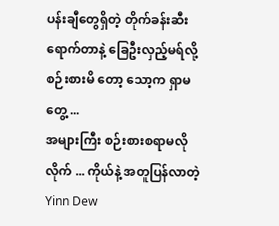ပန်းချီတွေရှိတဲ့ တိုက်ခန်းဆီး ရောက်တာနဲ့ ခြေဦးလှည့်မရ်လို့ စဉ်းစားမိ တော့ သော့က ရှာမတွေ့ ...
အများကြီး စဉ်းစားစရာမလိုလိုက် ... ကိုယ်နဲ့ အတူပြန်လာတဲ့ Yinn Dew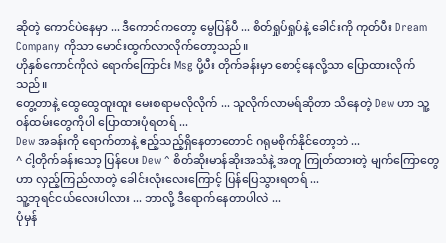ဆိုတဲ့ ကောင်ပဲနေမှာ ... ဒီကောင်ကတော့ မွေပြန်ပီ ... စိတ်ရှုပ်ရှုပ်နဲ့ ခေါင်းကို ကုတ်ပီး Dream Company ကိုသာ မောင်းထွက်လာလိုက်တော့သည်။
ဟိုနှစ်ကောင်ကိုလဲ ရောက်ကြောင်း Msg ပို့ပီး တိုက်ခန်းမှာ စောင့်နေလို့သာ ပြောထားလိုက်သည်။
တွေ့တာနဲ့ ထွေထွေထူးထူး မေးစရာမလိုလိုက် ... သူလိုက်လာမရ်ဆိုတာ သိနေတဲ့ Dew ဟာ သူ့ ၀န်ထမ်းတွေကိုပါ ပြောထားပုံရတရ် ...
Dew အခန်းကို ရောက်တာနဲ့ ဧည့်သည့်ရှိနေတာတောင် ဂရုမစိုက်နိုင်တော့ဘဲ ...
^ ငါ့တိုက်ခန်းသော့ ပြန်ပေး Dew ^ စိတ်ဆိုးမာန်ဆိုးအသံနဲ့ အတူ ကြုတ်ထားတဲ့ မျက်ကြောတွေဟာ လှည့်ကြည်လာတဲ့ ခေါင်းလုံးလေးကြောင့် ပြန်ပြေသွားရတရ် ...
သူ့ဘုရင်ငယ်လေးပါလား ... ဘာလို့ ဒီရောက်နေတာပါလဲ ...
ပုံမှန်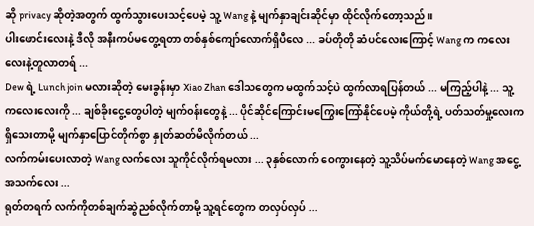ဆို privacy ဆိုတဲ့အတွက် ထွက်သွားပေးသင့်ပေမဲ့ သူ့ Wang နဲ့ မျက်နှာချင်းဆိုင်မှာ ထိုင်လိုက်တော့သည်။
ပါးဖောင်းလေးနဲ့ ဒီလို အနီးကပ်မတွေ့ရတာ တစ်နှစ်ကျော်လောက်ရှိပီလေ ... ခပ်တိုတို ဆံပင်လေးကြောင့် Wang က ကလေးလေးနဲ့တူလာတရ် ...
Dew ရဲ့ Lunch join မလားဆိုတဲ့ မေးခွန်းမှာ Xiao Zhan ဒေါသတွေက မထွက်သင့်ပဲ ထွက်လာရပြန်တယ် ... မကြည့်ပါနဲ့ ... သူ့ကလေးလေးကို ... ချစ်ခိုးငွေ့တွေပါတဲ့ မျက်၀န်းတွေနဲ့ ... ပိုင်ဆိုင်ကြောင်းမကြွေးကြော်နိုင်ပေမဲ့ ကိုယ်တို့ရဲ့ ပတ်သတ်မှု့လေးက ရှိသေးတာမို့ မျက်နှာပြောင်တိုက်စွာ နှုတ်ဆတ်မိလိုက်တယ် ...
လက်ကမ်းပေးလာတဲ့ Wang လက်လေး သူကိုင်လိုက်ရမလား ... ၃နှစ်လောက် ဝေကွားနေတဲ့ သူ့သိပ်မက်မောနေတဲ့ Wang အငွေ့အသက်လေး ...
ရုတ်တရက် လက်ကိုတစ်ချက်ဆွဲညစ်လိုက်တာမို့ သူ့ရင်တွေက တလှပ်လှပ် ...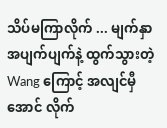သိပ်မကြာလိုက် ... မျက်နှာအပျက်ပျက်နဲ့ ထွက်သွားတဲ့ Wang ကြောင့် အလျင်မှီအောင် လိုက်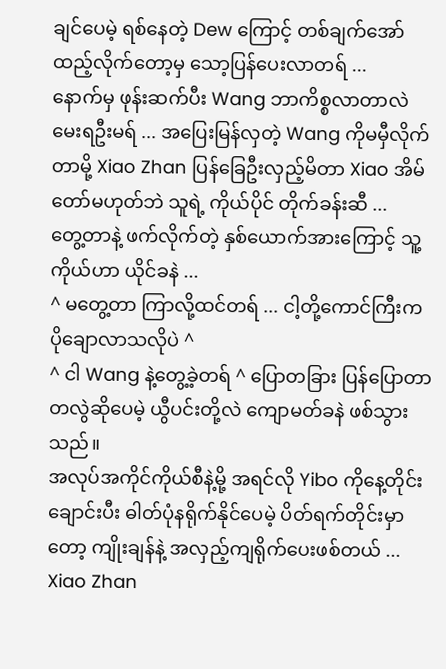ချင်ပေမဲ့ ရစ်နေတဲ့ Dew ကြောင့် တစ်ချက်အော်ထည့်လိုက်တော့မှ သော့ပြန်ပေးလာတရ် ...
နောက်မှ ဖုန်းဆက်ပီး Wang ဘာကိစ္စလာတာလဲ မေးရဦးမရ် ... အပြေးမြန်လှတဲ့ Wang ကိုမမှီလိုက်တာမို့ Xiao Zhan ပြန်ခြေဦးလှည့်မိတာ Xiao အိမ်တော်မဟုတ်ဘဲ သူရဲ့ ကိုယ်ပိုင် တိုက်ခန်းဆီ ...
တွေ့တာနဲ့ ဖက်လိုက်တဲ့ နှစ်ယောက်အားကြောင့် သူ့ကိုယ်ဟာ ယိုင်ခနဲ ...
^ မတွေ့တာ ကြာလို့ထင်တရ် ... ငါ့တို့ကောင်ကြီးက ပိုချောလာသလိုပဲ ^
^ ငါ Wang နဲ့တွေ့ခဲ့တရ် ^ ပြောတခြား ပြန်ပြောတာ တလွဲဆိုပေမဲ့ ယွီပင်းတို့လဲ ကျောမတ်ခနဲ ဖစ်သွားသည်။
အလုပ်အကိုင်ကိုယ်စီနဲ့မို့ အရင်လို Yibo ကိုနေ့တိုင်း ချောင်းပီး ဓါတ်ပုံနရိုက်နိုင်ပေမဲ့ ပိတ်ရက်တိုင်းမှာတော့ ကျိုးချန်နဲ့ အလှည့်ကျရိုက်ပေးဖစ်တယ် ...
Xiao Zhan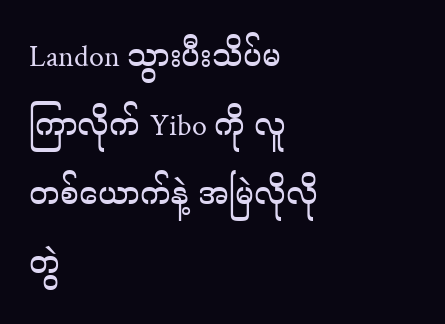Landon သွားပီးသိပ်မကြာလိုက် Yibo ကို လူတစ်ယောက်နဲ့ အမြဲလိုလိုတွဲ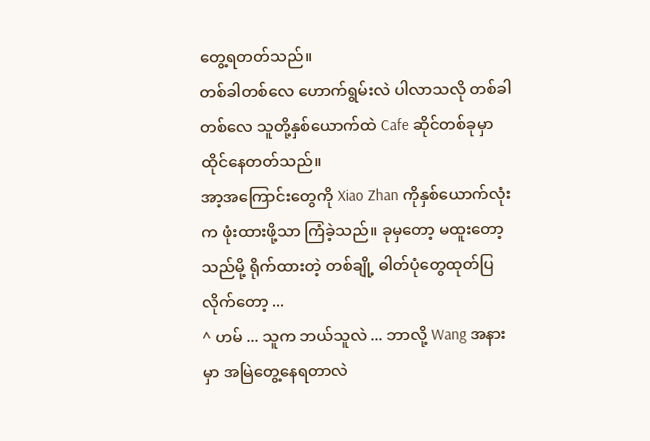တွေ့ရတတ်သည်။
တစ်ခါတစ်လေ ဟောက်ရွမ်းလဲ ပါလာသလို တစ်ခါတစ်လေ သူတို့နှစ်ယောက်ထဲ Cafe ဆိုင်တစ်ခုမှာ ထိုင်နေတတ်သည်။
အာ့အကြောင်းတွေကို Xiao Zhan ကိုနှစ်ယောက်လုံးက ဖုံးထားဖို့သာ ကြံခဲ့သည်။ ခုမှတော့ မထူးတော့သည်မို့ ရိုက်ထားတဲ့ တစ်ချို့ ဓါတ်ပုံတွေထုတ်ပြလိုက်တော့ ...
^ ဟမ် ... သူက ဘယ်သူလဲ ... ဘာလို့ Wang အနားမှာ အမြဲတွေ့နေရတာလဲ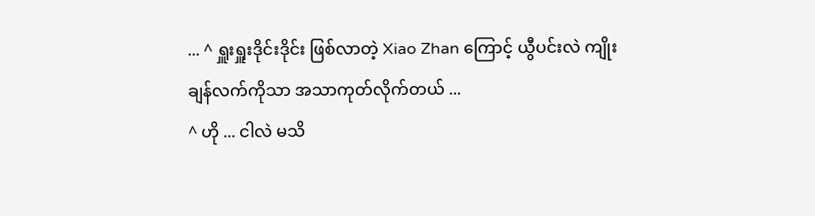... ^ ရှူးရှူးဒိုင်းဒိုင်း ဖြစ်လာတဲ့ Xiao Zhan ကြောင့် ယွီပင်းလဲ ကျိုးချန်လက်ကိုသာ အသာကုတ်လိုက်တယ် ...
^ ဟို ... ငါလဲ မသိ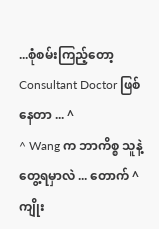...စုံစမ်းကြည့်တော့ Consultant Doctor ဖြစ်နေတာ ... ^
^ Wang က ဘာကိစ္စ သူနဲ့တွေ့ရမှာလဲ ... တောက် ^ ကျိုး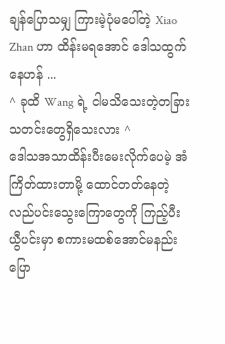ချန်ပြောသမျှ ကြားမဲ့ပုံမပေါ်တဲ့ Xiao Zhan ဟာ ထိန်းမရအောင် ဒေါသထွက်နေဟန် ...
^ ခုထိ Wang ရဲ့ ငါမသိသေးတဲ့တခြားသတင်းတွေရှိသေးလား ^
ဒေါသအသာထိန်းပီးမေးလိုက်ပေမဲ့ အံကြိတ်ထားတာမို့ ထောင်တတ်နေတဲ့ လည်ပင်းသွေးကြောတွေကို ကြည့်ပီး ယွီပင်းမှာ စကားမထစ်အောင်မနည်းပြော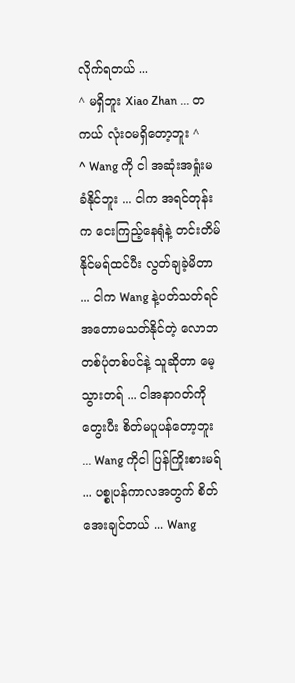လိုက်ရတယ် ...
^ မရှိဘူး Xiao Zhan ... တကယ် လုံး၀မရှိတော့ဘူး ^
^ Wang ကို ငါ အဆုံးအရှုံးမခံနိုင်ဘူး ... ငါက အရင်တုန်းက ငေးကြည့်နေရုံနဲ့ တင်းတိမ်နိုင်မရ်ထင်ပီး လွတ်ချခဲ့မိတာ ... ငါက Wang နဲ့ပတ်သတ်ရင် အတောမသတ်နိုင်တဲ့ လောဘတစ်ပုံတစ်ပင်နဲ့ သူဆိုတာ မေ့သွားတရ် ... ငါအနာဂတ်ကို တွေးပီး စိတ်မပူပန်တော့ဘူး ... Wang ကိုငါ ပြန်ကြိုးစားမရ် ... ပစ္စုပန်ကာလအတွက် စိတ်အေးချင်တယ် ... Wang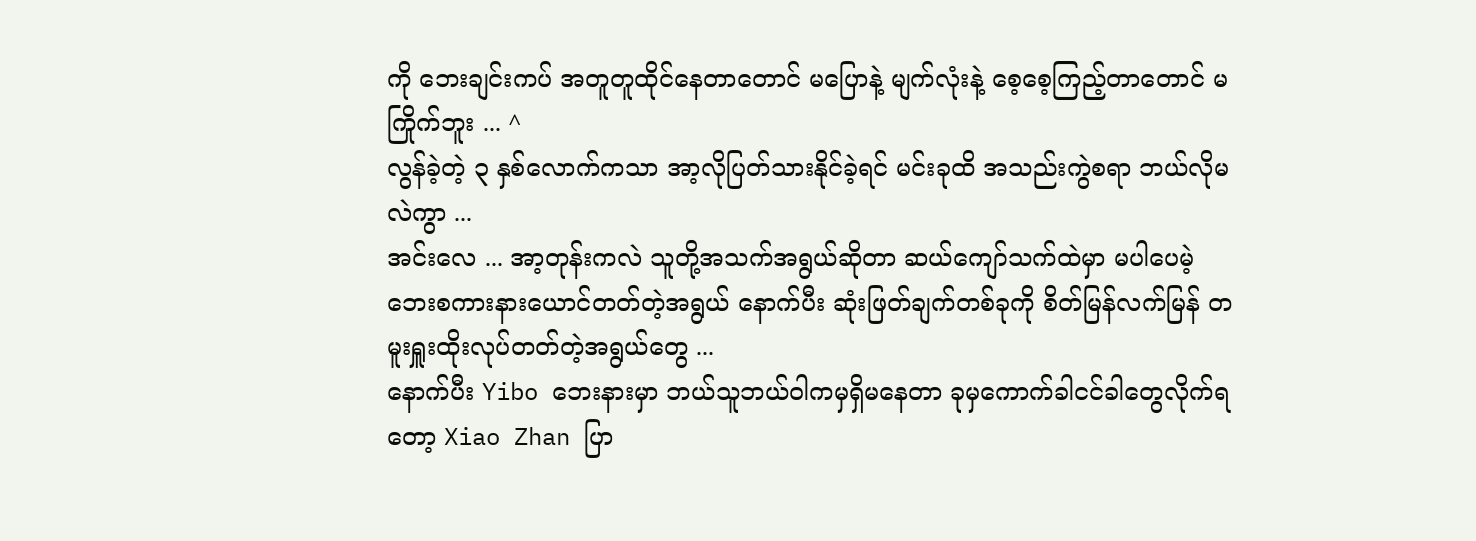ကို ဘေးချင်းကပ် အတူတူထိုင်နေတာတောင် မပြောနဲ့ မျက်လုံးနဲ့ စေ့စေ့ကြည့်တာတောင် မကြိုက်ဘူး ... ^
လွန်ခဲ့တဲ့ ၃ နှစ်လောက်ကသာ အာ့လိုပြတ်သားနိုင်ခဲ့ရင် မင်းခုထိ အသည်းကွဲစရာ ဘယ်လိုမလဲကွာ ...
အင်းလေ ... အာ့တုန်းကလဲ သူတို့အသက်အရွယ်ဆိုတာ ဆယ်ကျော်သက်ထဲမှာ မပါပေမဲ့ ဘေးစကားနားယောင်တတ်တဲ့အရွယ် နောက်ပီး ဆုံးဖြတ်ချက်တစ်ခုကို စိတ်မြန်လက်မြန် တမူးရှူးထိုးလုပ်တတ်တဲ့အရွယ်တွေ ...
နောက်ပီး Yibo ဘေးနားမှာ ဘယ်သူဘယ်ဝါကမှရှိမနေတာ ခုမှကောက်ခါငင်ခါတွေလိုက်ရတော့ Xiao Zhan ပြာ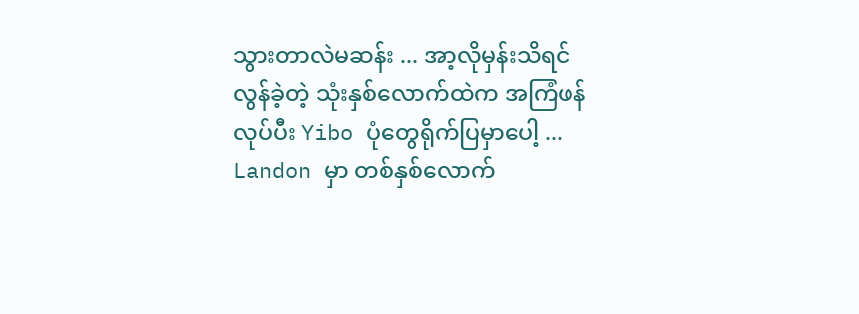သွားတာလဲမဆန်း ... အာ့လိုမှန်းသိရင် လွန်ခဲ့တဲ့ သုံးနှစ်လောက်ထဲက အကြံဖန်လုပ်ပီး Yibo ပုံတွေရိုက်ပြမှာပေါ့ ...
Landon မှာ တစ်နှစ်လောက်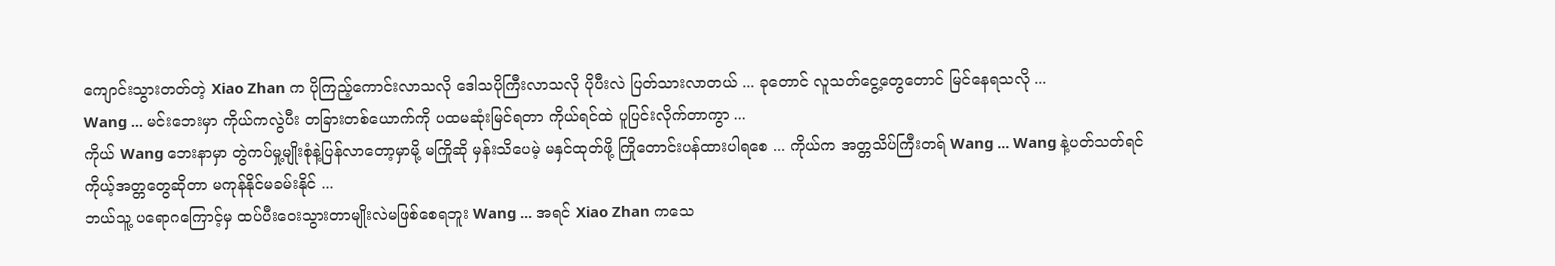ကျောင်းသွားတတ်တဲ့ Xiao Zhan က ပိုကြည့်ကောင်းလာသလို ဒေါသပိုကြီးလာသလို ပိုပီးလဲ ပြတ်သားလာတယ် ... ခုတောင် လူသတ်ငွေ့တွေတောင် မြင်နေရသလို ...
Wang ... မင်းဘေးမှာ ကိုယ်ကလွဲပီး တခြားတစ်ယောက်ကို ပထမဆုံးမြင်ရတာ ကိုယ်ရင်ထဲ ပူပြင်းလိုက်တာကွာ ...
ကိုယ် Wang ဘေးနာမှာ တွဲကပ်မှု့မျိုးစုံနဲ့ပြန်လာတော့မှာမို့ မကြိုဆို မှန်းသိပေမဲ့ မနှင်ထုတ်ဖို့ ကြိုတောင်းပန်ထားပါရစေ ... ကိုယ်က အတ္တသိပ်ကြီးတရ် Wang ... Wang နဲ့ပတ်သတ်ရင် ကိုယ့်အတ္တတွေဆိုတာ မကုန်နိုင်မခမ်းနိုင် ...
ဘယ်သူ့ ပရောဂကြောင့်မှ ထပ်ပီးဝေးသွားတာမျိုးလဲမဖြစ်စေရဘူး Wang ... အရင် Xiao Zhan ကသေ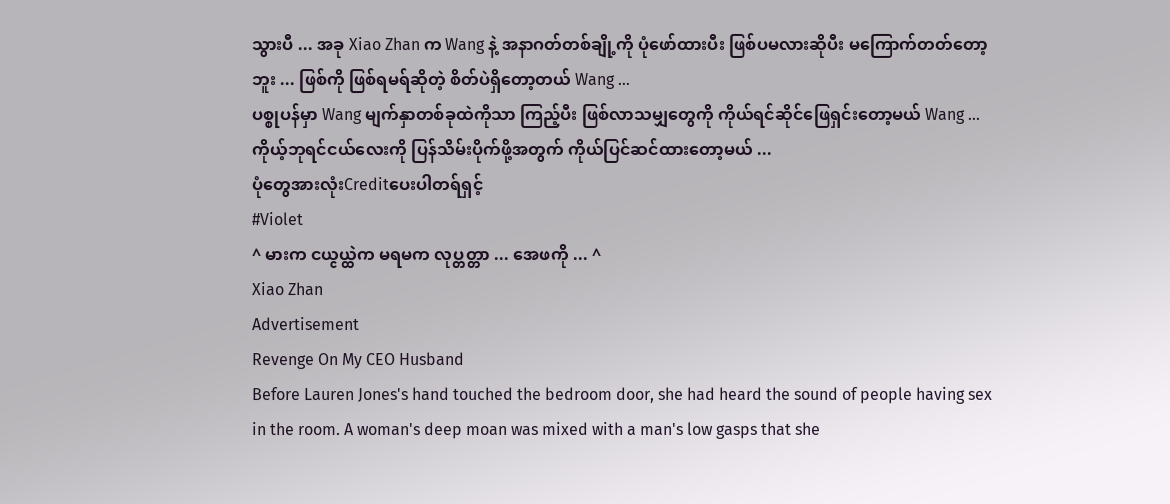သွားပီ ... အခု Xiao Zhan က Wang နဲ့ အနာဂတ်တစ်ချို့ကို ပုံဖော်ထားပီး ဖြစ်ပမလားဆိုပီး မကြောက်တတ်တော့ဘူး ... ဖြစ်ကို ဖြစ်ရမရ်ဆိုတဲ့ စိတ်ပဲရှိတော့တယ် Wang ...
ပစ္စုပန်မှာ Wang မျက်နှာတစ်ခုထဲကိုသာ ကြည့်ပီး ဖြစ်လာသမျှတွေကို ကိုယ်ရင်ဆိုင်ဖြေရှင်းတော့မယ် Wang ...
ကိုယ့်ဘုရင်ငယ်လေးကို ပြန်သိမ်းပိုက်ဖို့အတွက် ကိုယ်ပြင်ဆင်ထားတော့မယ် ...
ပုံတွေအားလုံးCreditပေးပါတရ်ရှင့်
#Violet
^ မားက ငယ္ငယ္ထဲက မရမက လုပ္တတ္တာ ... အေဖကို ... ^
Xiao Zhan
Advertisement
Revenge On My CEO Husband
Before Lauren Jones's hand touched the bedroom door, she had heard the sound of people having sex in the room. A woman's deep moan was mixed with a man's low gasps that she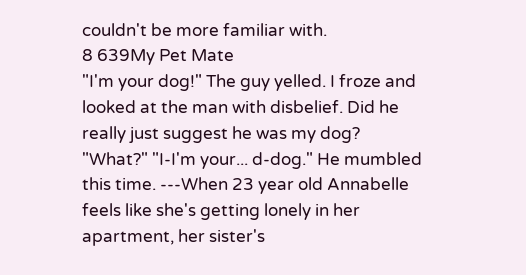couldn't be more familiar with.
8 639My Pet Mate
"I'm your dog!" The guy yelled. I froze and looked at the man with disbelief. Did he really just suggest he was my dog? "What?" "I-I'm your... d-dog." He mumbled this time. ---When 23 year old Annabelle feels like she's getting lonely in her apartment, her sister's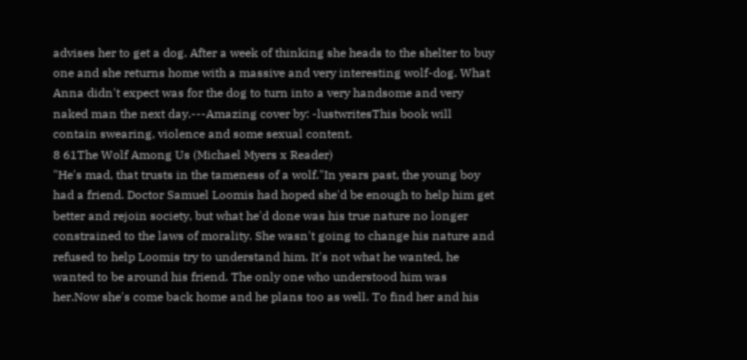advises her to get a dog. After a week of thinking she heads to the shelter to buy one and she returns home with a massive and very interesting wolf-dog. What Anna didn't expect was for the dog to turn into a very handsome and very naked man the next day.---Amazing cover by: -lustwritesThis book will contain swearing, violence and some sexual content.
8 61The Wolf Among Us (Michael Myers x Reader)
"He's mad, that trusts in the tameness of a wolf."In years past, the young boy had a friend. Doctor Samuel Loomis had hoped she'd be enough to help him get better and rejoin society, but what he'd done was his true nature no longer constrained to the laws of morality. She wasn't going to change his nature and refused to help Loomis try to understand him. It's not what he wanted, he wanted to be around his friend. The only one who understood him was her.Now she's come back home and he plans too as well. To find her and his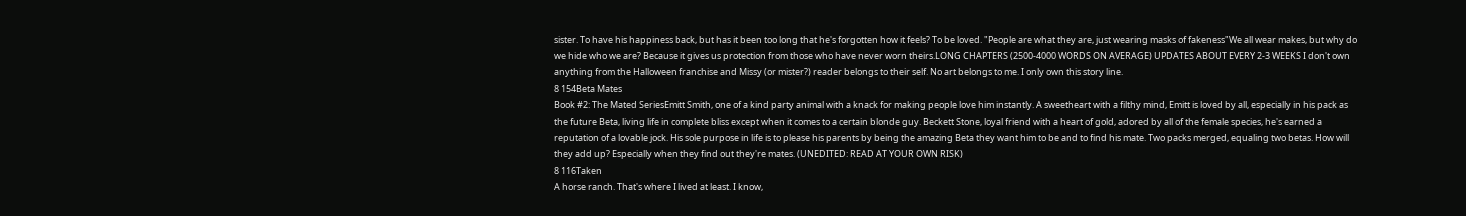sister. To have his happiness back, but has it been too long that he's forgotten how it feels? To be loved. "People are what they are, just wearing masks of fakeness"We all wear makes, but why do we hide who we are? Because it gives us protection from those who have never worn theirs.LONG CHAPTERS (2500-4000 WORDS ON AVERAGE) UPDATES ABOUT EVERY 2-3 WEEKS I don't own anything from the Halloween franchise and Missy (or mister?) reader belongs to their self. No art belongs to me. I only own this story line.
8 154Beta Mates
Book #2: The Mated SeriesEmitt Smith, one of a kind party animal with a knack for making people love him instantly. A sweetheart with a filthy mind, Emitt is loved by all, especially in his pack as the future Beta, living life in complete bliss except when it comes to a certain blonde guy. Beckett Stone, loyal friend with a heart of gold, adored by all of the female species, he's earned a reputation of a lovable jock. His sole purpose in life is to please his parents by being the amazing Beta they want him to be and to find his mate. Two packs merged, equaling two betas. How will they add up? Especially when they find out they're mates. (UNEDITED: READ AT YOUR OWN RISK)
8 116Taken
A horse ranch. That's where I lived at least. I know,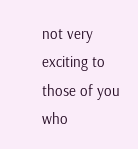not very exciting to those of you who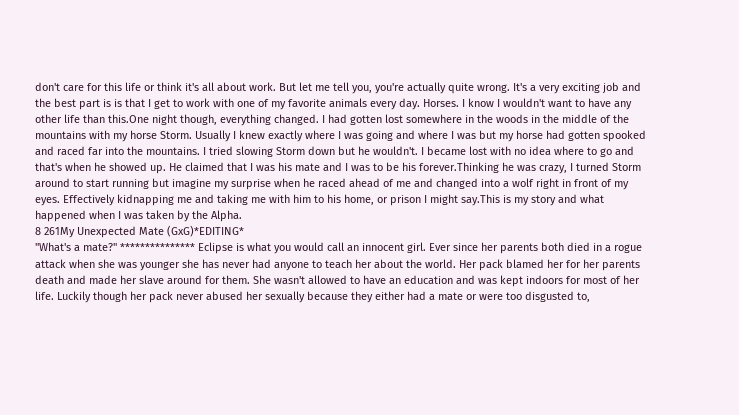don't care for this life or think it's all about work. But let me tell you, you're actually quite wrong. It's a very exciting job and the best part is is that I get to work with one of my favorite animals every day. Horses. I know I wouldn't want to have any other life than this.One night though, everything changed. I had gotten lost somewhere in the woods in the middle of the mountains with my horse Storm. Usually I knew exactly where I was going and where I was but my horse had gotten spooked and raced far into the mountains. I tried slowing Storm down but he wouldn't. I became lost with no idea where to go and that's when he showed up. He claimed that I was his mate and I was to be his forever.Thinking he was crazy, I turned Storm around to start running but imagine my surprise when he raced ahead of me and changed into a wolf right in front of my eyes. Effectively kidnapping me and taking me with him to his home, or prison I might say.This is my story and what happened when I was taken by the Alpha.
8 261My Unexpected Mate (GxG)*EDITING*
"What's a mate?" *************** Eclipse is what you would call an innocent girl. Ever since her parents both died in a rogue attack when she was younger she has never had anyone to teach her about the world. Her pack blamed her for her parents death and made her slave around for them. She wasn't allowed to have an education and was kept indoors for most of her life. Luckily though her pack never abused her sexually because they either had a mate or were too disgusted to,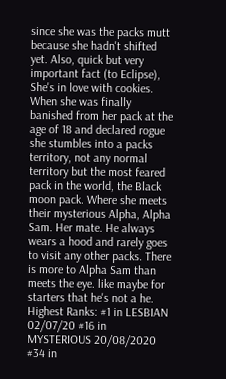since she was the packs mutt because she hadn't shifted yet. Also, quick but very important fact (to Eclipse), She's in love with cookies. When she was finally banished from her pack at the age of 18 and declared rogue she stumbles into a packs territory, not any normal territory but the most feared pack in the world, the Black moon pack. Where she meets their mysterious Alpha, Alpha Sam. Her mate. He always wears a hood and rarely goes to visit any other packs. There is more to Alpha Sam than meets the eye. like maybe for starters that he's not a he. Highest Ranks: #1 in LESBIAN 02/07/20 #16 in MYSTERIOUS 20/08/2020 #34 in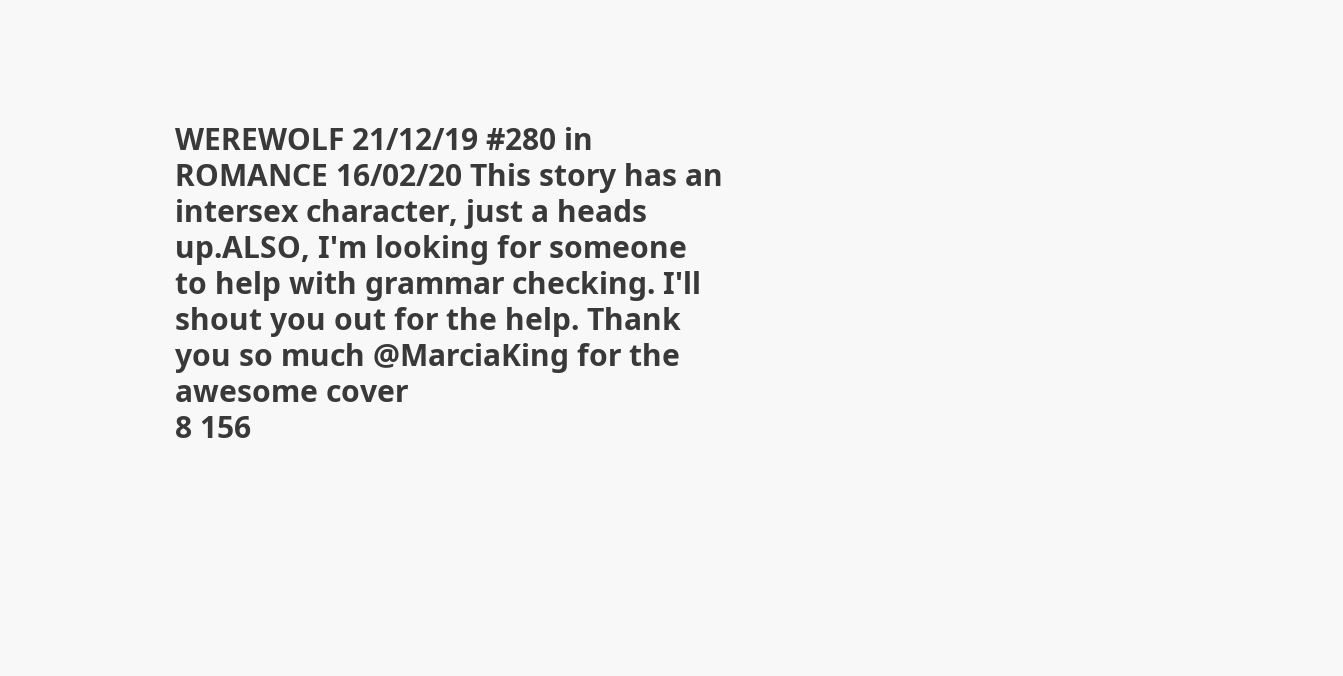WEREWOLF 21/12/19 #280 in ROMANCE 16/02/20 This story has an intersex character, just a heads up.ALSO, I'm looking for someone to help with grammar checking. I'll shout you out for the help. Thank you so much @MarciaKing for the awesome cover
8 156